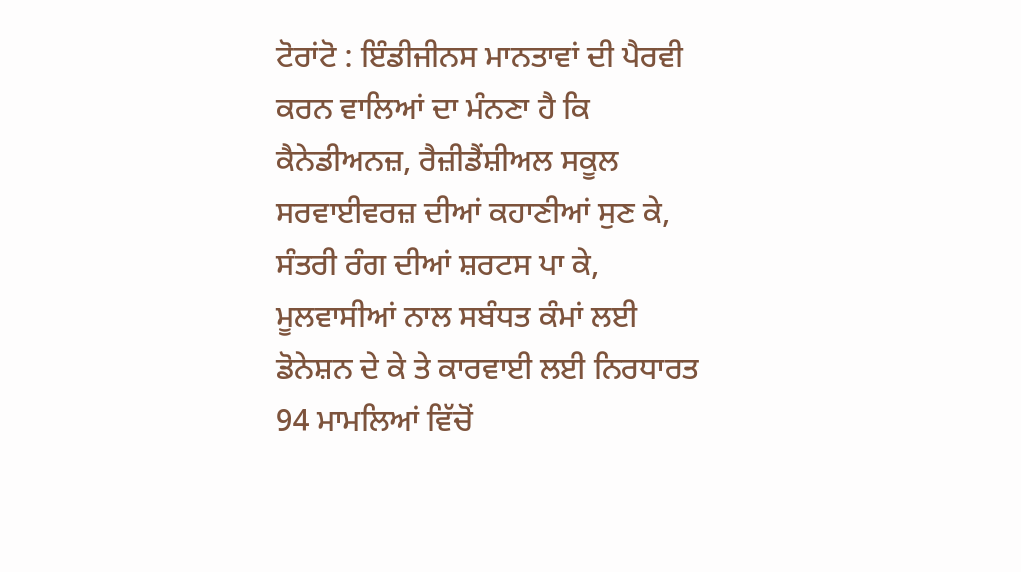ਟੋਰਾਂਟੋ : ਇੰਡੀਜੀਨਸ ਮਾਨਤਾਵਾਂ ਦੀ ਪੈਰਵੀ ਕਰਨ ਵਾਲਿਆਂ ਦਾ ਮੰਨਣਾ ਹੈ ਕਿ ਕੈਨੇਡੀਅਨਜ਼, ਰੈਜ਼ੀਡੈਂਸ਼ੀਅਲ ਸਕੂਲ ਸਰਵਾਈਵਰਜ਼ ਦੀਆਂ ਕਹਾਣੀਆਂ ਸੁਣ ਕੇ, ਸੰਤਰੀ ਰੰਗ ਦੀਆਂ ਸ਼ਰਟਸ ਪਾ ਕੇ, ਮੂਲਵਾਸੀਆਂ ਨਾਲ ਸਬੰਧਤ ਕੰਮਾਂ ਲਈ ਡੋਨੇਸ਼ਨ ਦੇ ਕੇ ਤੇ ਕਾਰਵਾਈ ਲਈ ਨਿਰਧਾਰਤ 94 ਮਾਮਲਿਆਂ ਵਿੱਚੋਂ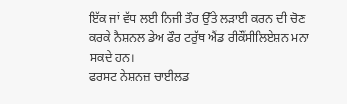ਇੱਕ ਜਾਂ ਵੱਧ ਲਈ ਨਿਜੀ ਤੌਰ ਉੱਤੇ ਲੜਾਈ ਕਰਨ ਦੀ ਚੋਣ ਕਰਕੇ ਨੈਸ਼ਨਲ ਡੇਅ ਫੌਰ ਟਰੁੱਥ ਐਂਡ ਰੀਕੌਂਸੀਲਿਏਸ਼ਨ ਮਨਾ ਸਕਦੇ ਹਨ।
ਫਰਸਟ ਨੇਸ਼ਨਜ਼ ਚਾਈਲਡ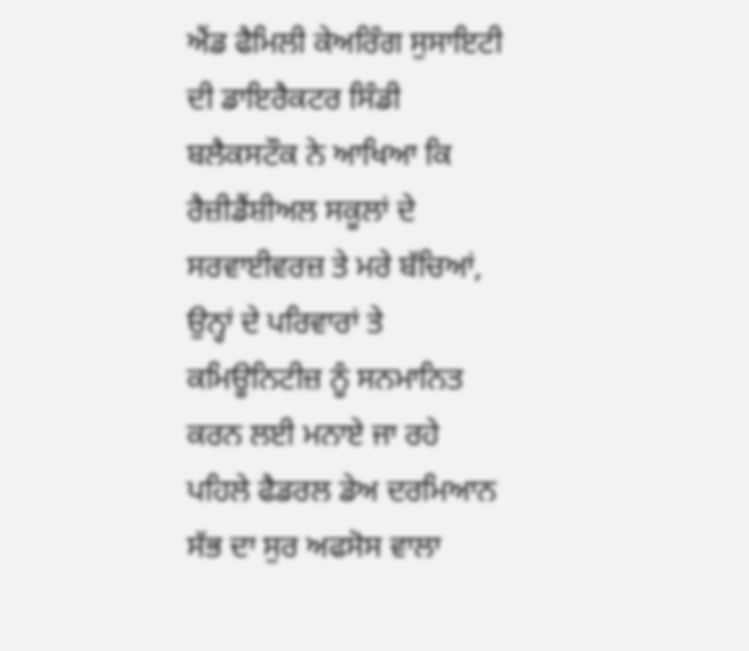ਐਂਡ ਫੈਮਿਲੀ ਕੇਅਰਿੰਗ ਸੁਸਾਇਟੀ ਦੀ ਡਾਇਰੈਕਟਰ ਸਿੰਡੀ ਬਲੈਕਸਟੌਕ ਨੇ ਆਖਿਆ ਕਿ ਰੈਜ਼ੀਡੈਂਸ਼ੀਅਲ ਸਕੂਲਾਂ ਦੇ ਸਰਵਾਈਵਰਜ਼ ਤੇ ਮਰੇ ਬੱਚਿਆਂ, ਉਨ੍ਹਾਂ ਦੇ ਪਰਿਵਾਰਾਂ ਤੇ ਕਮਿਊਨਿਟੀਜ਼ ਨੂੰ ਸਨਮਾਨਿਤ ਕਰਨ ਲਈ ਮਨਾਏ ਜਾ ਰਹੇ ਪਹਿਲੇ ਫੈਡਰਲ ਡੇਅ ਦਰਮਿਆਨ ਸੱਭ ਦਾ ਸੁਰ ਅਫਸੋਸ ਵਾਲਾ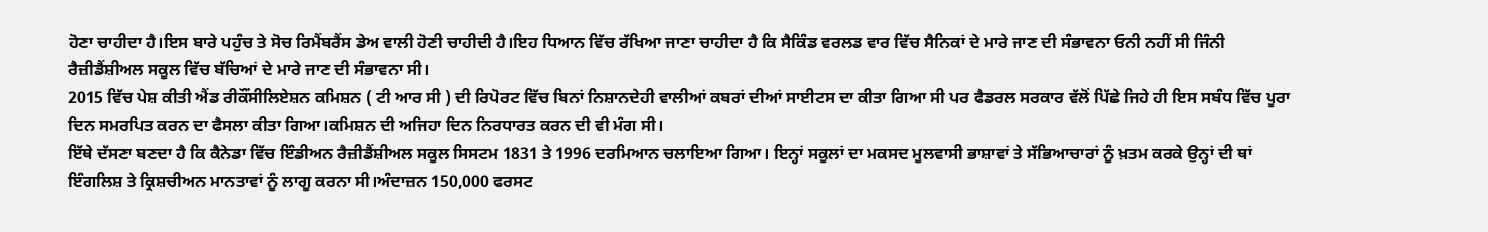ਹੋਣਾ ਚਾਹੀਦਾ ਹੈ।ਇਸ ਬਾਰੇ ਪਹੁੰਚ ਤੇ ਸੋਚ ਰਿਮੈਂਬਰੈਂਸ ਡੇਅ ਵਾਲੀ ਹੋਣੀ ਚਾਹੀਦੀ ਹੈ।ਇਹ ਧਿਆਨ ਵਿੱਚ ਰੱਖਿਆ ਜਾਣਾ ਚਾਹੀਦਾ ਹੈ ਕਿ ਸੈਕਿੰਡ ਵਰਲਡ ਵਾਰ ਵਿੱਚ ਸੈਨਿਕਾਂ ਦੇ ਮਾਰੇ ਜਾਣ ਦੀ ਸੰਭਾਵਨਾ ਓਨੀ ਨਹੀਂ ਸੀ ਜਿੰਨੀ ਰੈਜ਼ੀਡੈਂਸ਼ੀਅਲ ਸਕੂਲ ਵਿੱਚ ਬੱਚਿਆਂ ਦੇ ਮਾਰੇ ਜਾਣ ਦੀ ਸੰਭਾਵਨਾ ਸੀ।
2015 ਵਿੱਚ ਪੇਸ਼ ਕੀਤੀ ਐਂਡ ਰੀਕੌਂਸੀਲਿਏਸ਼ਨ ਕਮਿਸ਼ਨ ( ਟੀ ਆਰ ਸੀ ) ਦੀ ਰਿਪੋਰਟ ਵਿੱਚ ਬਿਨਾਂ ਨਿਸ਼ਾਨਦੇਹੀ ਵਾਲੀਆਂ ਕਬਰਾਂ ਦੀਆਂ ਸਾਈਟਸ ਦਾ ਕੀਤਾ ਗਿਆ ਸੀ ਪਰ ਫੈਡਰਲ ਸਰਕਾਰ ਵੱਲੋਂ ਪਿੱਛੇ ਜਿਹੇ ਹੀ ਇਸ ਸਬੰਧ ਵਿੱਚ ਪੂਰਾ ਦਿਨ ਸਮਰਪਿਤ ਕਰਨ ਦਾ ਫੈਸਲਾ ਕੀਤਾ ਗਿਆ।ਕਮਿਸ਼ਨ ਦੀ ਅਜਿਹਾ ਦਿਨ ਨਿਰਧਾਰਤ ਕਰਨ ਦੀ ਵੀ ਮੰਗ ਸੀ।
ਇੱਥੇ ਦੱਸਣਾ ਬਣਦਾ ਹੈ ਕਿ ਕੈਨੇਡਾ ਵਿੱਚ ਇੰਡੀਅਨ ਰੈਜ਼ੀਡੈਂਸ਼ੀਅਲ ਸਕੂਲ ਸਿਸਟਮ 1831 ਤੇ 1996 ਦਰਮਿਆਨ ਚਲਾਇਆ ਗਿਆ। ਇਨ੍ਹਾਂ ਸਕੂਲਾਂ ਦਾ ਮਕਸਦ ਮੂਲਵਾਸੀ ਭਾਸ਼ਾਵਾਂ ਤੇ ਸੱਭਿਆਚਾਰਾਂ ਨੂੰ ਖ਼ਤਮ ਕਰਕੇ ਉਨ੍ਹਾਂ ਦੀ ਥਾਂ ਇੰਗਲਿਸ਼ ਤੇ ਕ੍ਰਿਸ਼ਚੀਅਨ ਮਾਨਤਾਵਾਂ ਨੂੰ ਲਾਗੂ ਕਰਨਾ ਸੀ।ਅੰਦਾਜ਼ਨ 150,000 ਫਰਸਟ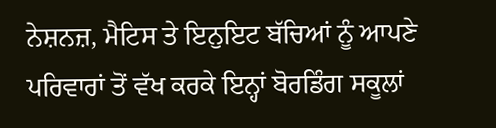ਨੇਸ਼ਨਜ਼, ਮੈਟਿਸ ਤੇ ਇਨੁਇਟ ਬੱਚਿਆਂ ਨੂੰ ਆਪਣੇ ਪਰਿਵਾਰਾਂ ਤੋਂ ਵੱਖ ਕਰਕੇ ਇਨ੍ਹਾਂ ਬੋਰਡਿੰਗ ਸਕੂਲਾਂ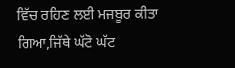ਵਿੱਚ ਰਹਿਣ ਲਈ ਮਜਬੂਰ ਕੀਤਾ ਗਿਆ,ਜਿੱਥੇ ਘੱਟੋ ਘੱਟ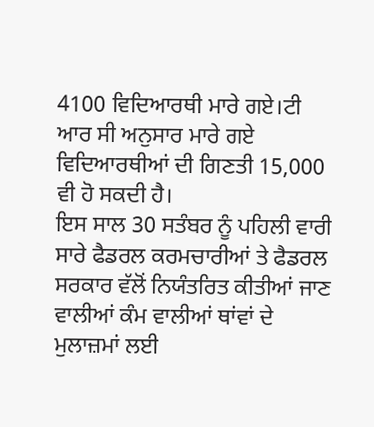4100 ਵਿਦਿਆਰਥੀ ਮਾਰੇ ਗਏ।ਟੀ ਆਰ ਸੀ ਅਨੁਸਾਰ ਮਾਰੇ ਗਏ ਵਿਦਿਆਰਥੀਆਂ ਦੀ ਗਿਣਤੀ 15,000 ਵੀ ਹੋ ਸਕਦੀ ਹੈ।
ਇਸ ਸਾਲ 30 ਸਤੰਬਰ ਨੂੰ ਪਹਿਲੀ ਵਾਰੀ ਸਾਰੇ ਫੈਡਰਲ ਕਰਮਚਾਰੀਆਂ ਤੇ ਫੈਡਰਲ ਸਰਕਾਰ ਵੱਲੋਂ ਨਿਯੰਤਰਿਤ ਕੀਤੀਆਂ ਜਾਣ ਵਾਲੀਆਂ ਕੰਮ ਵਾਲੀਆਂ ਥਾਂਵਾਂ ਦੇ ਮੁਲਾਜ਼ਮਾਂ ਲਈ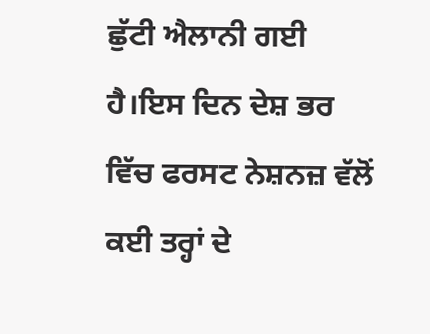ਛੁੱਟੀ ਐਲਾਨੀ ਗਈ ਹੈ।ਇਸ ਦਿਨ ਦੇਸ਼ ਭਰ ਵਿੱਚ ਫਰਸਟ ਨੇਸ਼ਨਜ਼ ਵੱਲੋਂ ਕਈ ਤਰ੍ਹਾਂ ਦੇ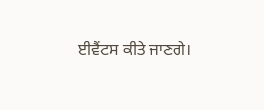ਈਵੈਂਟਸ ਕੀਤੇ ਜਾਣਗੇ।